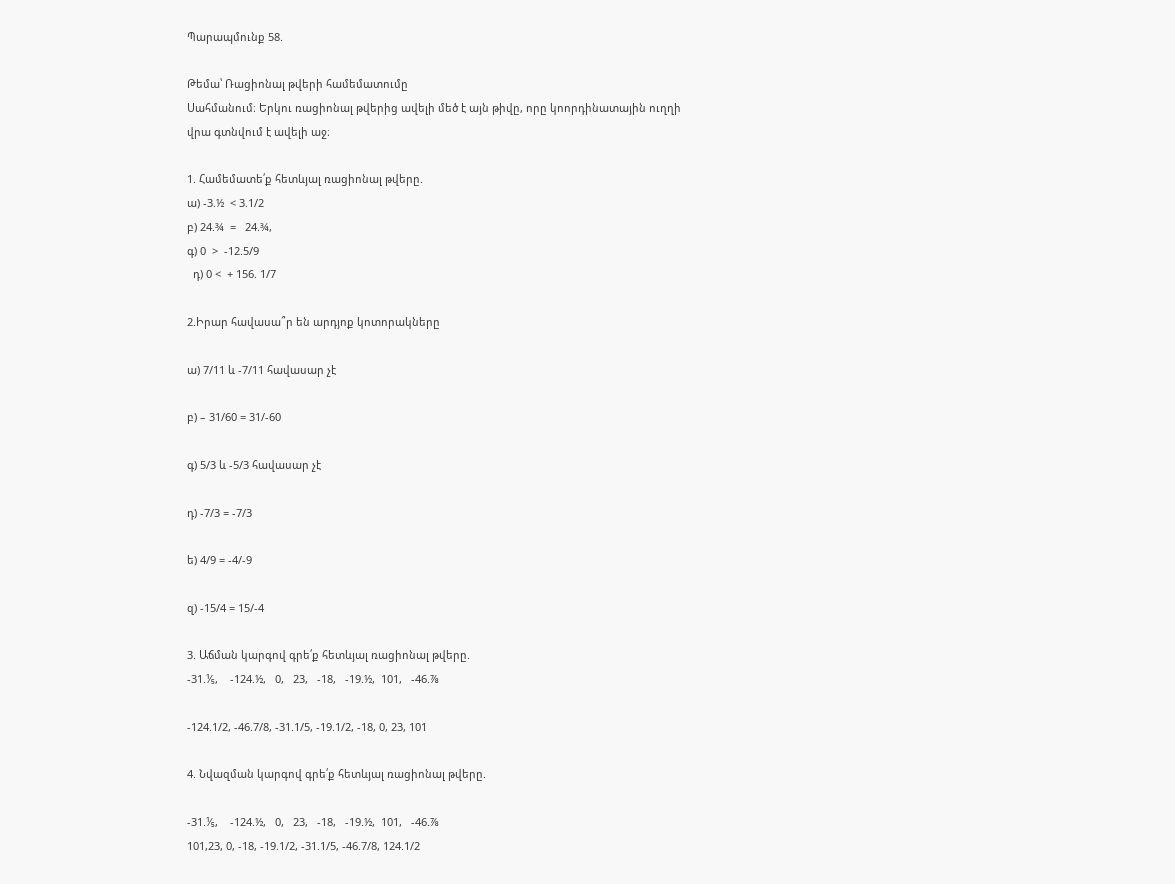Պարապմունք 58.

Թեմա՝ Ռացիոնալ թվերի համեմատումը
Սահմանում։ Երկու ռացիոնալ թվերից ավելի մեծ է այն թիվը, որը կոորդինատային ուղղի վրա գտնվում է ավելի աջ։

1. Համեմատե՛ք հետևյալ ռացիոնալ թվերը.
ա) -3.½  < 3.1/2
բ) 24.¾  =   24.¾,
գ) 0  >  -12.5/9
  դ) 0 <  + 156. 1/7

2.Իրար հավասա՞ր են արդյոք կոտորակները

ա) 7/11 և -7/11 հավասար չէ

բ) – 31/60 = 31/-60

գ) 5/3 և -5/3 հավասար չէ

դ) -7/3 = -7/3

ե) 4/9 = -4/-9

զ) -15/4 = 15/-4

3. Աճման կարգով գրե՛ք հետևյալ ռացիոնալ թվերը.
-31.⅕,    -124.½,   0,   23,   -18,   -19.½,  101,   -46.⅞

-124.1/2, -46.7/8, -31.1/5, -19.1/2, -18, 0, 23, 101

4. Նվազման կարգով գրե՛ք հետևյալ ռացիոնալ թվերը.

-31.⅕,    -124.½,   0,   23,   -18,   -19.½,  101,   -46.⅞
101,23, 0, -18, -19.1/2, -31.1/5, -46.7/8, 124.1/2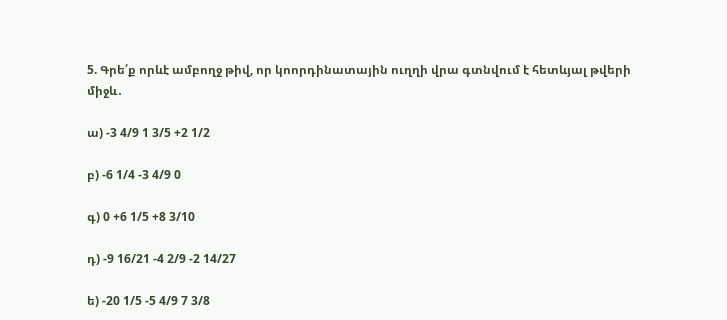5. Գրե՛ք որևէ ամբողջ թիվ, որ կոորդինատային ուղղի վրա գտնվում է հետևյալ թվերի միջև․

ա) -3 4/9 1 3/5 +2 1/2

բ) -6 1/4 -3 4/9 0

գ) 0 +6 1/5 +8 3/10

դ) -9 16/21 -4 2/9 -2 14/27

ե) -20 1/5 -5 4/9 7 3/8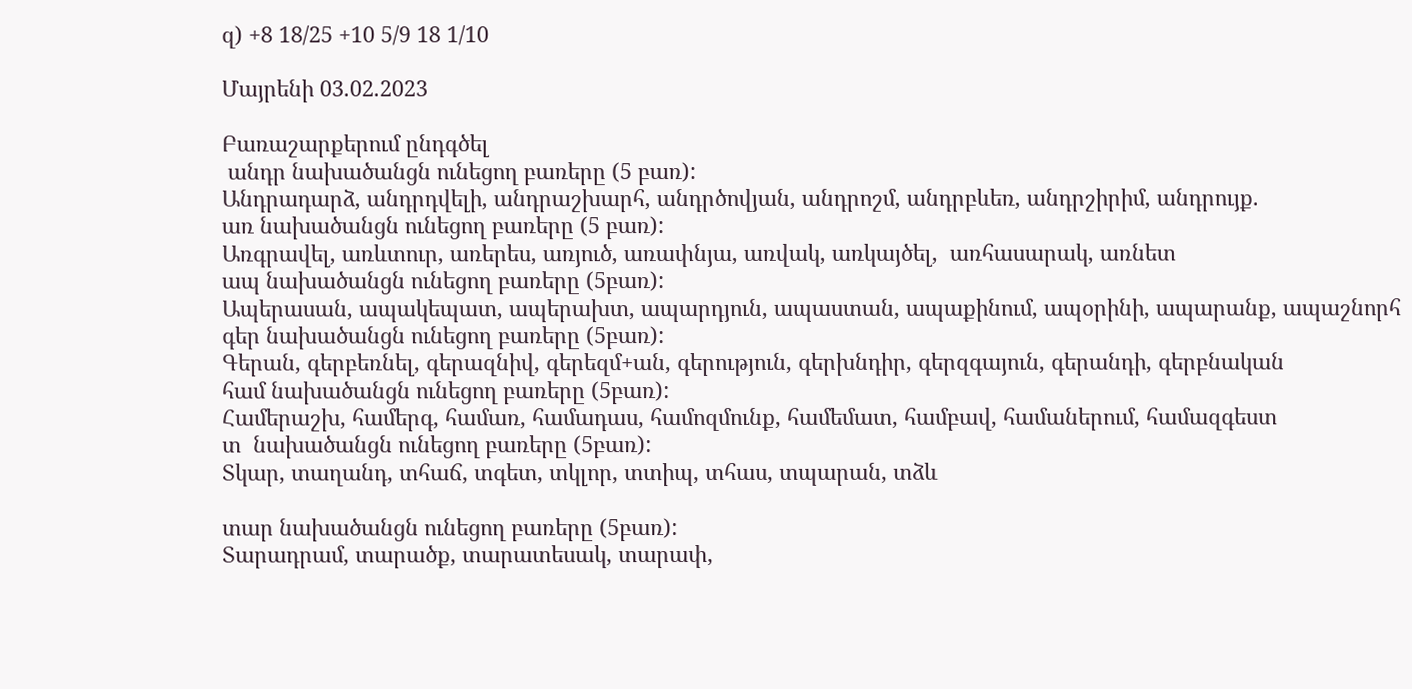զ) +8 18/25 +10 5/9 18 1/10

Մայրենի 03.02.2023

Բառաշարքերում ընդգծել
 անդր նախածանցն ունեցող բառերը (5 բառ):
Անդրադարձ, անդրդվելի, անդրաշխարհ, անդրծովյան, անդրոշմ, անդրբևեռ, անդրշիրիմ, անդրույք.
առ նախածանցն ունեցող բառերը (5 բառ):
Առգրավել, առևտուր, առերես, առյուծ, առափնյա, առվակ, առկայծել,  առհասարակ, առնետ
ապ նախածանցն ունեցող բառերը (5բառ):
Ապերասան, ապակեպատ, ապերախտ, ապարդյուն, ապաստան, ապաքինում, ապօրինի, ապարանք, ապաշնորհ
գեր նախածանցն ունեցող բառերը (5բառ):
Գերան, գերբեռնել, գերազնիվ, գերեզմ+ան, գերություն, գերխնդիր, գերզգայուն, գերանդի, գերբնական
համ նախածանցն ունեցող բառերը (5բառ):
Համերաշխ, համերգ, համառ, համադաս, համոզմունք, համեմատ, համբավ, համաներում, համազգեստ
տ  նախածանցն ունեցող բառերը (5բառ):
Տկար, տաղանդ, տհաճ, տգետ, տկլոր, տտիպ, տհաս, տպարան, տձև

տար նախածանցն ունեցող բառերը (5բառ):
Տարադրամ, տարածք, տարատեսակ, տարափ,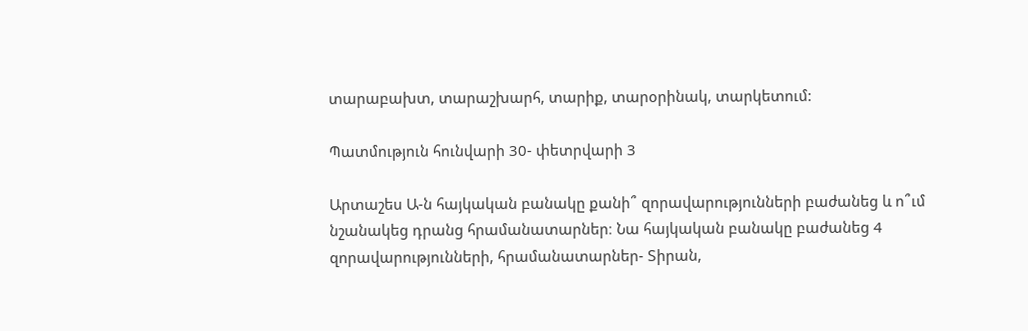տարաբախտ, տարաշխարհ, տարիք, տարօրինակ, տարկետում:

Պատմություն հունվարի 30- փետրվարի 3

Արտաշես Ա-ն հայկական բանակը քանի՞ զորավարությունների բաժանեց և ո՞ւմ նշանակեց դրանց հրամանատարներ։ Նա հայկական բանակը բաժանեց 4 զորավարությունների, հրամանատարներ- Տիրան,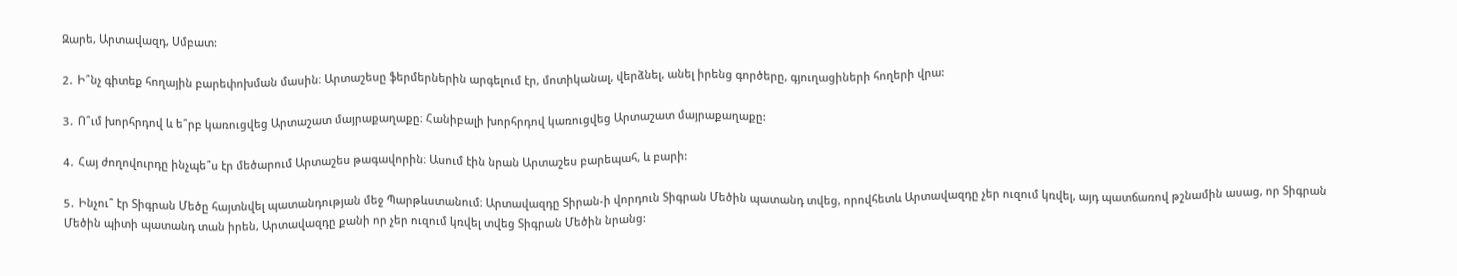Զարե, Արտավազդ, Սմբատ:

2․ Ի՞նչ գիտեք հողային բարեփոխման մասին։ Արտաշեսը ֆերմերներին արգելում էր, մոտիկանալ, վերձնել, անել իրենց գործերը, գյուղացիների հողերի վրա:

3․ Ո՞ւմ խորհրդով և ե՞րբ կառուցվեց Արտաշատ մայրաքաղաքը։ Հանիբալի խորհրդով կառուցվեց Արտաշատ մայրաքաղաքը:

4․ Հայ ժողովուրդը ինչպե՞ս էր մեծարում Արտաշես թագավորին։ Ասում էին նրան Արտաշես բարեպահ, և բարի:

5․ Ինչու՞ էր Տիգրան Մեծը հայտնվել պատանդության մեջ Պարթևստանում։ Արտավազդը Տիրան-ի վորդուն Տիգրան Մեծին պատանդ տվեց, որովհետև Արտավազդը չեր ուզում կռվել, այդ պատճառով թշնամին ասաց, որ Տիգրան Մեծին պիտի պատանդ տան իրեն, Արտավազդը քանի որ չեր ուզում կռվել տվեց Տիգրան Մեծին նրանց: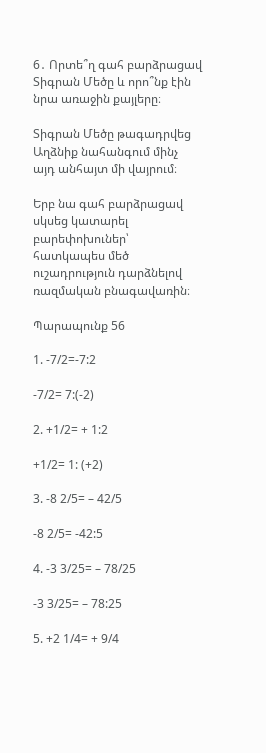6․ Որտե՞ղ գահ բարձրացավ Տիգրան Մեծը և որո՞նք էին նրա առաջին քայլերը։

Տիգրան Մեծը թագադրվեց Աղձնիք նահանգում մինչ այդ անհայտ մի վայրում։

Երբ նա գահ բարձրացավ սկսեց կատարել բարեփոխուներ՝ հատկապես մեծ ուշադրություն դարձնելով ռազմական բնագավառին։

Պարապունք 56

1. -7/2=-7:2

-7/2= 7:(-2)

2. +1/2= + 1:2

+1/2= 1: (+2)

3. -8 2/5= – 42/5

-8 2/5= -42:5

4. -3 3/25= – 78/25

-3 3/25= – 78:25

5. +2 1/4= + 9/4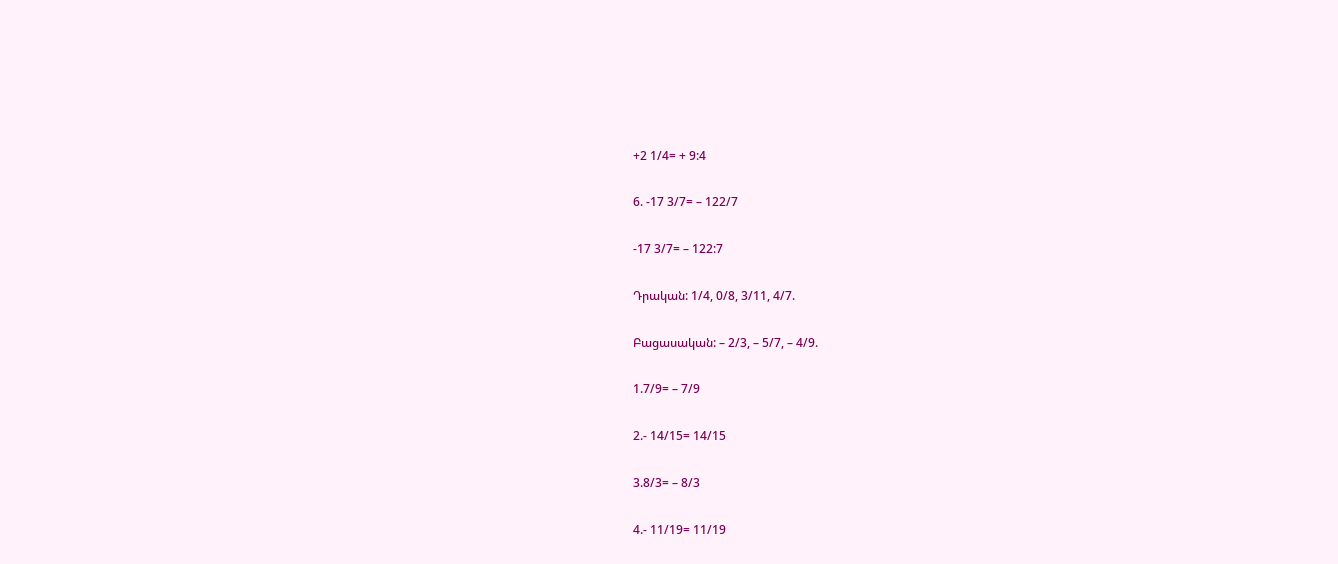+2 1/4= + 9:4

6. -17 3/7= – 122/7

-17 3/7= – 122:7

Դրական: 1/4, 0/8, 3/11, 4/7.

Բացասական: – 2/3, – 5/7, – 4/9.

1.7/9= – 7/9

2.- 14/15= 14/15

3.8/3= – 8/3

4.- 11/19= 11/19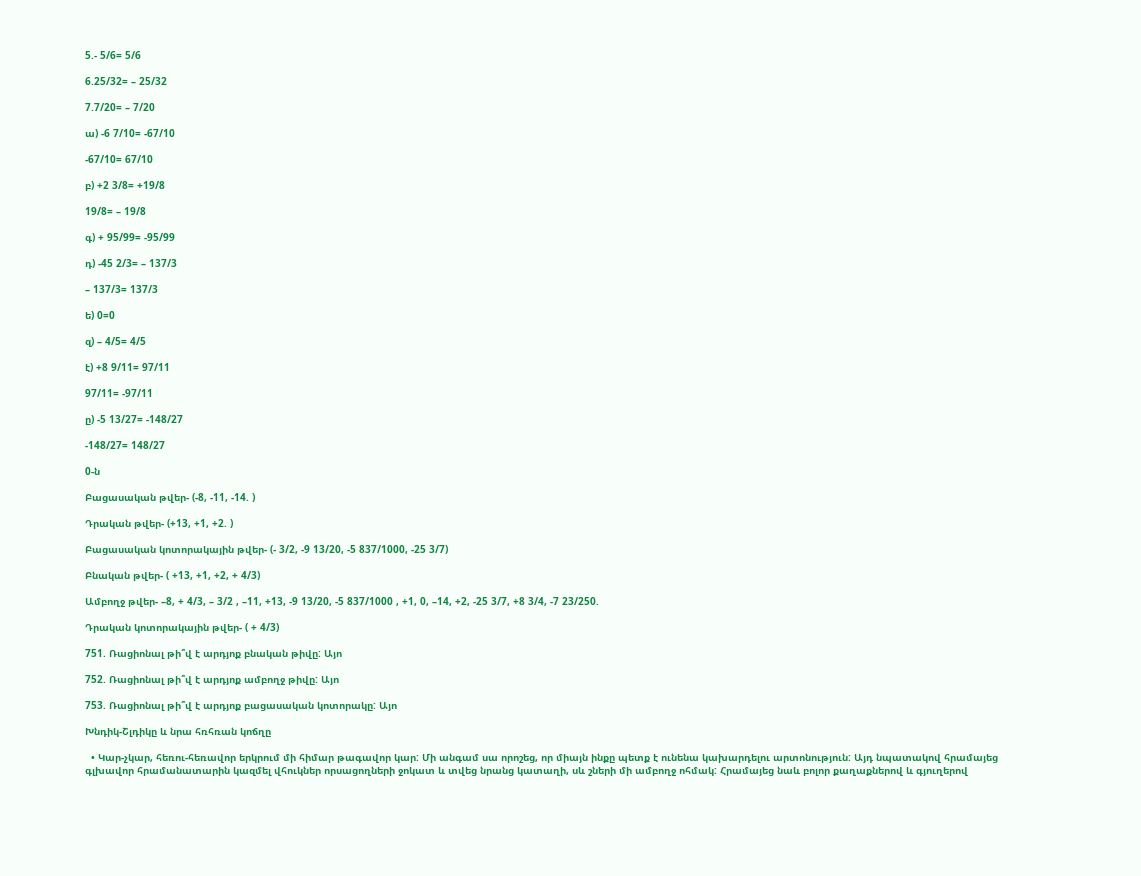5.- 5/6= 5/6

6.25/32= – 25/32

7.7/20= – 7/20

ա) -6 7/10= -67/10

-67/10= 67/10

բ) +2 3/8= +19/8

19/8= – 19/8

գ) + 95/99= -95/99

դ) -45 2/3= – 137/3

– 137/3= 137/3

ե) 0=0

զ) – 4/5= 4/5

է) +8 9/11= 97/11

97/11= -97/11

ը) -5 13/27= -148/27

-148/27= 148/27

0-ն

Բացասական թվեր- (-8, -11, -14. )

Դրական թվեր- (+13, +1, +2. )

Բացասական կոտորակային թվեր- (- 3/2, -9 13/20, -5 837/1000, -25 3/7)

Բնական թվեր- ( +13, +1, +2, + 4/3)

Ամբողջ թվեր- –8, + 4/3, – 3/2 , –11, +13, -9 13/20, -5 837/1000 , +1, 0, –14, +2, -25 3/7, +8 3/4, -7 23/250.

Դրական կոտորակային թվեր- ( + 4/3)

751. Ռացիոնալ թի՞վ է արդյոք բնական թիվը: Այո

752. Ռացիոնալ թի՞վ է արդյոք ամբողջ թիվը: Այո

753. Ռացիոնալ թի՞վ է արդյոք բացասական կոտորակը: Այո

Խնդիկ-Շլդիկը և նրա հռհռան կոճղը

  • Կար-չկար, հեռու-հեռավոր երկրում մի հիմար թագավոր կար: Մի անգամ սա որոշեց, որ միայն ինքը պետք է ունենա կախարդելու արտոնություն: Այդ նպատակով հրամայեց գլխավոր հրամանատարին կազմել վհուկներ որսացողների ջոկատ և տվեց նրանց կատաղի, սև շների մի ամբողջ ոհմակ: Հրամայեց նաև բոլոր քաղաքներով և գյուղերով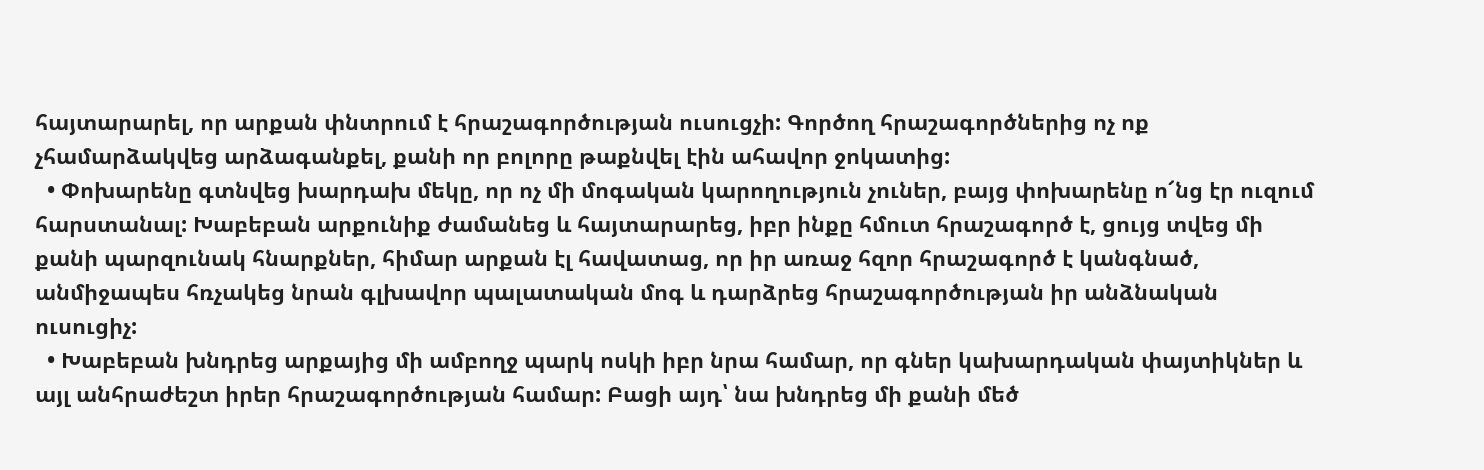հայտարարել, որ արքան փնտրում է հրաշագործության ուսուցչի: Գործող հրաշագործներից ոչ ոք չհամարձակվեց արձագանքել, քանի որ բոլորը թաքնվել էին ահավոր ջոկատից:
  • Փոխարենը գտնվեց խարդախ մեկը, որ ոչ մի մոգական կարողություն չուներ, բայց փոխարենը ո՜նց էր ուզում հարստանալ: Խաբեբան արքունիք ժամանեց և հայտարարեց, իբր ինքը հմուտ հրաշագործ է, ցույց տվեց մի քանի պարզունակ հնարքներ, հիմար արքան էլ հավատաց, որ իր առաջ հզոր հրաշագործ է կանգնած, անմիջապես հռչակեց նրան գլխավոր պալատական մոգ և դարձրեց հրաշագործության իր անձնական ուսուցիչ:
  • Խաբեբան խնդրեց արքայից մի ամբողջ պարկ ոսկի իբր նրա համար, որ գներ կախարդական փայտիկներ և այլ անհրաժեշտ իրեր հրաշագործության համար: Բացի այդ՝ նա խնդրեց մի քանի մեծ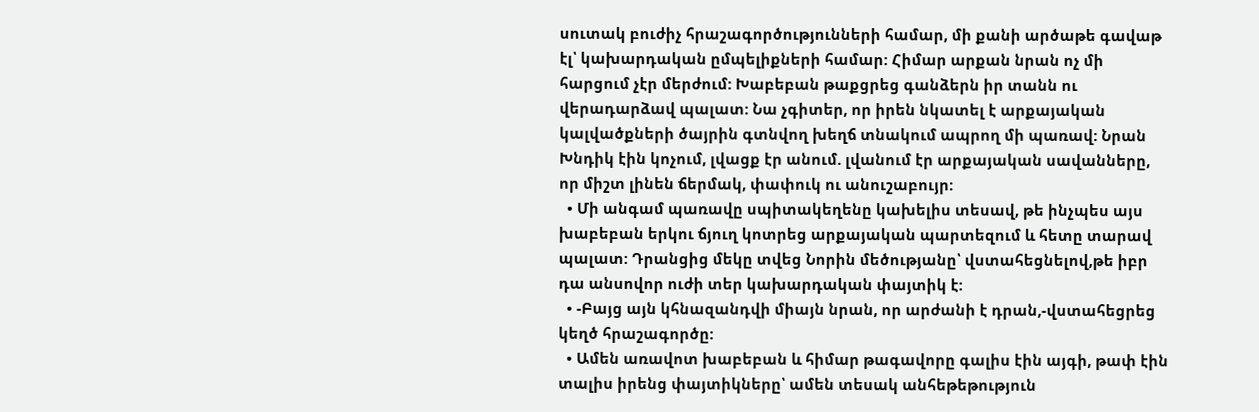սուտակ բուժիչ հրաշագործությունների համար, մի քանի արծաթե գավաթ էլ՝ կախարդական ըմպելիքների համար: Հիմար արքան նրան ոչ մի հարցում չէր մերժում: Խաբեբան թաքցրեց գանձերն իր տանն ու վերադարձավ պալատ: Նա չգիտեր, որ իրեն նկատել է արքայական կալվածքների ծայրին գտնվող խեղճ տնակում ապրող մի պառավ: Նրան Խնդիկ էին կոչում, լվացք էր անում. լվանում էր արքայական սավանները, որ միշտ լինեն ճերմակ, փափուկ ու անուշաբույր:
  • Մի անգամ պառավը սպիտակեղենը կախելիս տեսավ, թե ինչպես այս խաբեբան երկու ճյուղ կոտրեց արքայական պարտեզում և հետը տարավ պալատ: Դրանցից մեկը տվեց Նորին մեծությանը՝ վստահեցնելով,թե իբր դա անսովոր ուժի տեր կախարդական փայտիկ է:
  • -Բայց այն կհնազանդվի միայն նրան, որ արժանի է դրան,-վստահեցրեց կեղծ հրաշագործը:
  • Ամեն առավոտ խաբեբան և հիմար թագավորը գալիս էին այգի, թափ էին տալիս իրենց փայտիկները՝ ամեն տեսակ անհեթեթություն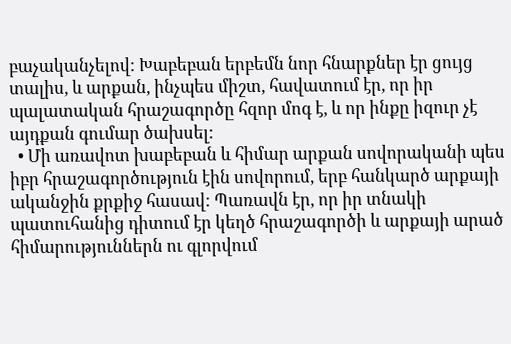բաչականչելով: Խաբեբան երբեմն նոր հնարքներ էր ցույց տալիս, և արքան, ինչպես միշտ, հավատում էր, որ իր պալատական հրաշագործը հզոր մոգ է, և որ ինքը իզուր չէ այդքան գումար ծախսել:
  • Մի առավոտ խաբեբան և հիմար արքան սովորականի պես իբր հրաշագործություն էին սովորում, երբ հանկարծ արքայի ականջին քրքիջ հասավ: Պառավն էր, որ իր տնակի պատուհանից դիտում էր կեղծ հրաշագործի և արքայի արած հիմարություններն ու գլորվում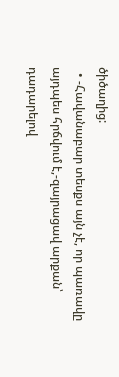ծիծաղից:
  • -Հավանաբար տեսքս այն չէ, որ պառավը այդպես հրճվում է,-զայրացավ արքան՝ դադարելով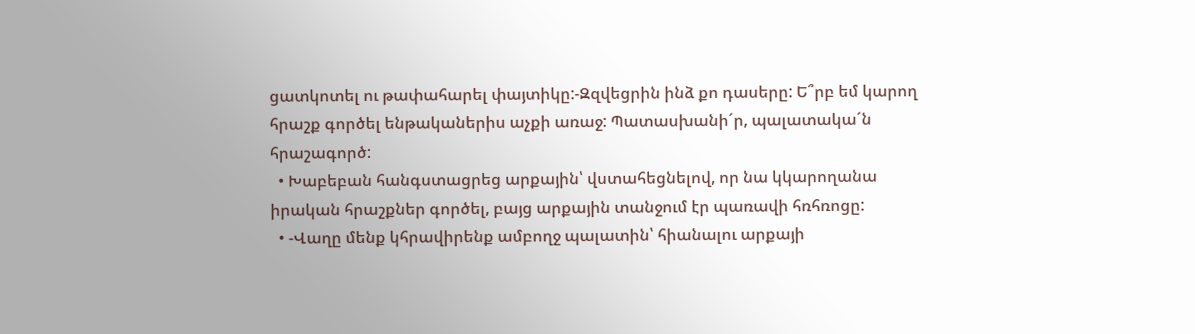ցատկոտել ու թափահարել փայտիկը:-Զզվեցրին ինձ քո դասերը: Ե՞րբ եմ կարող հրաշք գործել ենթականերիս աչքի առաջ: Պատասխանի´ր, պալատակա´ն հրաշագործ:
  • Խաբեբան հանգստացրեց արքային՝ վստահեցնելով, որ նա կկարողանա իրական հրաշքներ գործել, բայց արքային տանջում էր պառավի հռհռոցը:
  • -Վաղը մենք կհրավիրենք ամբողջ պալատին՝ հիանալու արքայի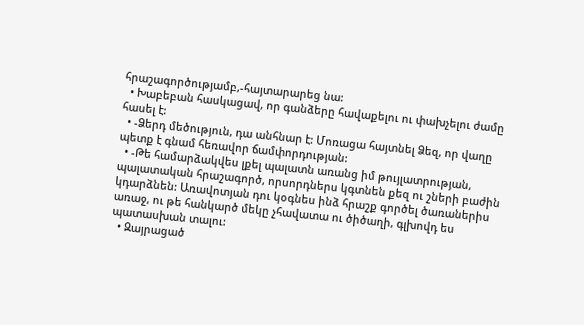հրաշագործությամբ,-հայտարարեց նա:
  • Խաբեբան հասկացավ, որ գանձերը հավաքելու ու փախչելու ժամը հասել է:
  • -Ձերդ մեծություն, դա անհնար է: Մոռացա հայտնել Ձեզ, որ վաղը պետք է գնամ հեռավոր ճամփորդության:
  • -Թե համարձակվես լքել պալատն առանց իմ թույլատրության, պալատական հրաշագործ, որսորդներս կգտնեն քեզ ու շների բաժին կդարձնեն: Առավոտյան դու կօգնես ինձ հրաշք գործել ծառաներիս առաջ, ու թե հանկարծ մեկը չհավատա ու ծիծաղի, գլխովդ ես պատասխան տալու:
  • Զայրացած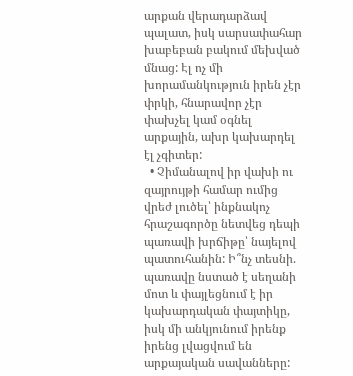արքան վերադարձավ պալատ, իսկ սարսափահար խաբեբան բակում մեխված մնաց: Էլ ոչ մի խորամանկություն իրեն չէր փրկի, հնարավոր չէր փախչել կամ օգնել արքային, ախր կախարդել էլ չգիտեր:
  • Չիմանալով իր վախի ու զայրույթի համար ումից վրեժ լուծել՝ ինքնակոչ հրաշագործը նետվեց դեպի պառավի խրճիթը՝ նայելով պատուհանին: Ի՞նչ տեսնի. պառավը նստած է սեղանի մոտ և փայլեցնում է իր կախարդական փայտիկը, իսկ մի անկյունում իրենք իրենց լվացվում են արքայական սավանները: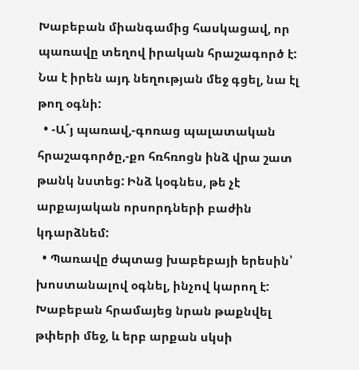Խաբեբան միանգամից հասկացավ, որ պառավը տեղով իրական հրաշագործ է: Նա է իրեն այդ նեղության մեջ գցել, նա էլ թող օգնի:
  • -Ա´յ պառավ,-գոռաց պալատական հրաշագործը,-քո հռհռոցն ինձ վրա շատ թանկ նստեց: Ինձ կօգնես, թե չէ արքայական որսորդների բաժին կդարձնեմ:
  • Պառավը ժպտաց խաբեբայի երեսին՝ խոստանալով օգնել, ինչով կարող է: Խաբեբան հրամայեց նրան թաքնվել թփերի մեջ, և երբ արքան սկսի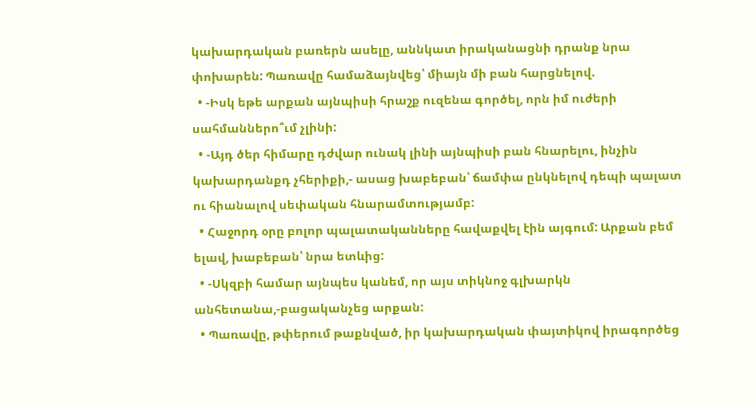կախարդական բառերն ասելը, աննկատ իրականացնի դրանք նրա փոխարեն: Պառավը համաձայնվեց՝ միայն մի բան հարցնելով.
  • -Իսկ եթե արքան այնպիսի հրաշք ուզենա գործել, որն իմ ուժերի սահմաններո՞ւմ չլինի:
  • -Այդ ծեր հիմարը դժվար ունակ լինի այնպիսի բան հնարելու, ինչին կախարդանքդ չհերիքի,- ասաց խաբեբան՝ ճամփա ընկնելով դեպի պալատ ու հիանալով սեփական հնարամտությամբ:
  • Հաջորդ օրը բոլոր պալատականները հավաքվել էին այգում: Արքան բեմ ելավ, խաբեբան՝ նրա ետևից:
  • -Սկզբի համար այնպես կանեմ, որ այս տիկնոջ գլխարկն անհետանա,-բացականչեց արքան:
  • Պառավը, թփերում թաքնված, իր կախարդական փայտիկով իրագործեց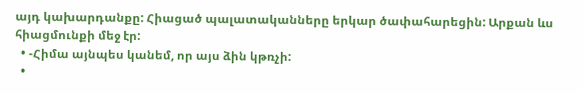այդ կախարդանքը: Հիացած պալատականները երկար ծափահարեցին: Արքան ևս հիացմունքի մեջ էր:
  • -Հիմա այնպես կանեմ, որ այս ձին կթռչի:
  •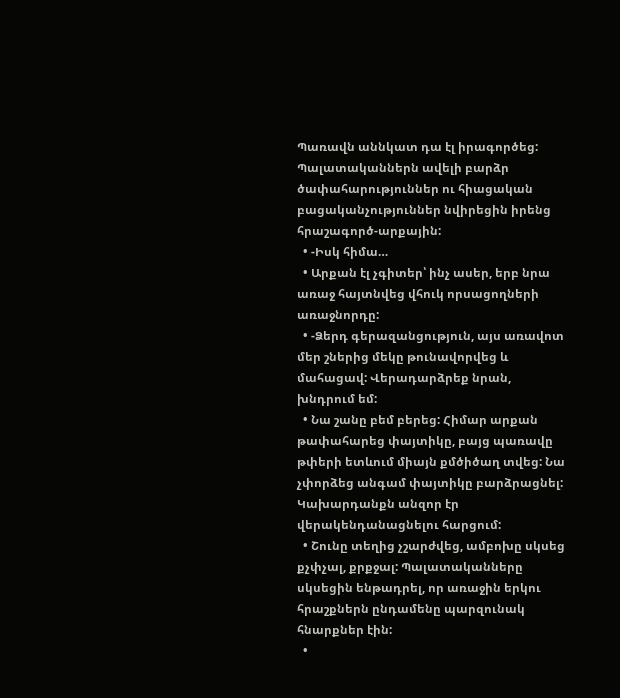Պառավն աննկատ դա էլ իրագործեց: Պալատականներն ավելի բարձր ծափահարություններ ու հիացական բացականչություններ նվիրեցին իրենց հրաշագործ-արքային:
  • -Իսկ հիմա…
  • Արքան էլ չգիտեր՝ ինչ ասեր, երբ նրա առաջ հայտնվեց վհուկ որսացողների առաջնորդը:
  • -Ձերդ գերազանցություն, այս առավոտ մեր շներից մեկը թունավորվեց և մահացավ: Վերադարձրեք նրան, խնդրում եմ:
  • Նա շանը բեմ բերեց: Հիմար արքան թափահարեց փայտիկը, բայց պառավը թփերի ետևում միայն քմծիծաղ տվեց: Նա չփորձեց անգամ փայտիկը բարձրացնել: Կախարդանքն անզոր էր վերակենդանացնելու հարցում:
  • Շունը տեղից չշարժվեց, ամբոխը սկսեց քչփչալ, քրքջալ: Պալատականները սկսեցին ենթադրել, որ առաջին երկու հրաշքներն ընդամենը պարզունակ հնարքներ էին:
  •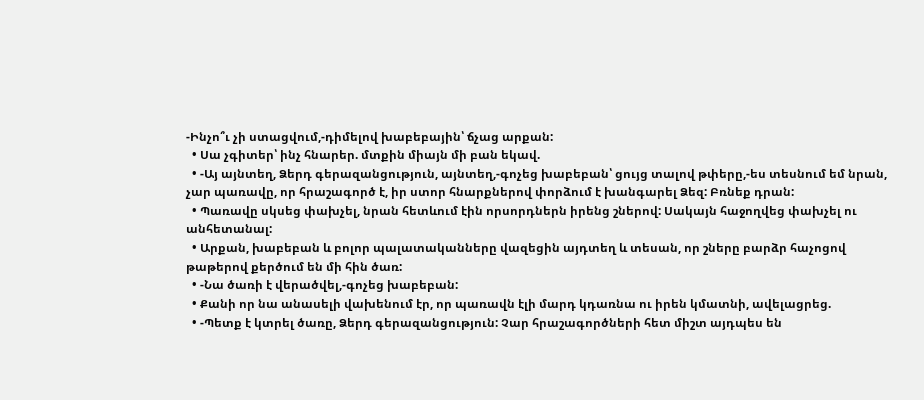-Ինչո՞ւ չի ստացվում,-դիմելով խաբեբային՝ ճչաց արքան:
  • Սա չգիտեր՝ ինչ հնարեր. մտքին միայն մի բան եկավ.
  • -Այ այնտեղ, Ձերդ գերազանցություն, այնտեղ,-գոչեց խաբեբան՝ ցույց տալով թփերը,-ես տեսնում եմ նրան, չար պառավը, որ հրաշագործ է, իր ստոր հնարքներով փորձում է խանգարել Ձեզ: Բռնեք դրան:
  • Պառավը սկսեց փախչել, նրան հետևում էին որսորդներն իրենց շներով: Սակայն հաջողվեց փախչել ու անհետանալ:
  • Արքան, խաբեբան և բոլոր պալատականները վազեցին այդտեղ և տեսան, որ շները բարձր հաչոցով թաթերով քերծում են մի հին ծառ:
  • -Նա ծառի է վերածվել,-գոչեց խաբեբան:
  • Քանի որ նա անասելի վախենում էր, որ պառավն էլի մարդ կդառնա ու իրեն կմատնի, ավելացրեց.
  • -Պետք է կտրել ծառը, Ձերդ գերազանցություն: Չար հրաշագործների հետ միշտ այդպես են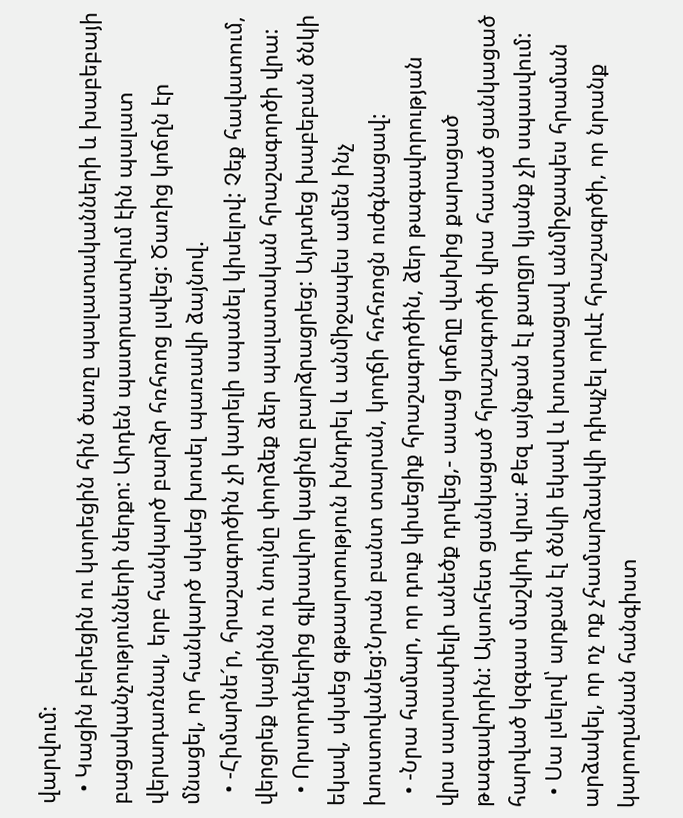վարվում:
  • Կացին բերեցին ու կտրեցին հին ծառը պալատականների և խաբեբայի բացականչությունների ներքո: Արդեն պատրաստվում էին պալատ վերադառնալ, երբ հանկարծ բարձր հռհռոց լսվեց: Ծառից կոճղն էր մնացել, որ հանկարծ սկսեց խոսել պառավի ձայնով.
  • -Հիմարնե´ր, հրաշագործին չի կարելի սպանել կիսելով: Չեք հավատում, վերցրեք կացինն ու նույնը փորձեք ձեր պալատական հրաշագործի վրա:
  • Որսորդներից գլխավոր կացինը բարձրացրեց: Այդտեց խաբեբան ծնկի եկավ, սկսեց գթասրտություն խնդրել և անմիջապես ամեն ինչ խոստովանեց:Նրան բանտ տարան, կողճի հռհռոցն ուժգնացավ:
  • -Նրա համար, որ դուք կիսեցիք հրաշագործին, ձեր թագավորության վրա սարսափելի անեծք դրվեց,- ասաց կոճղը վախից քարացած թագավորին: Այսուհետ ցանկացած հրաշագործի վրա հասած ցանկացած հարված կզգաս մաշկիդ վրա: Քեզ այնքան էլ քաղցր կյանք չի սպասվում:
  • Սա լսելով՝ արքան էլ ծնկի եկավ և խոստացավ անմիջապես հրաման արձակել, որ ոչ ոք չհամարձակվի դիպչել որևէ հրաշագրծի, որ նրանք կարողանան հանգիստ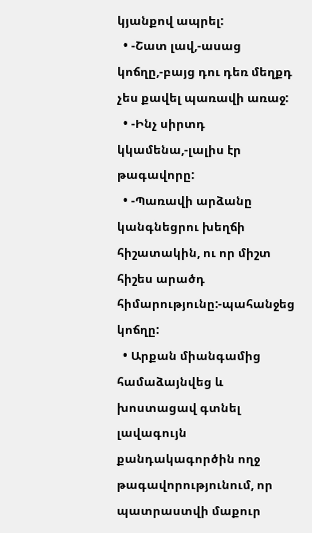կյանքով ապրել:
  • -Շատ լավ,-ասաց կոճղը,-բայց դու դեռ մեղքդ չես քավել պառավի առաջ:
  • -Ինչ սիրտդ կկամենա,-լալիս էր թագավորը:
  • -Պառավի արձանը կանգնեցրու խեղճի հիշատակին, ու որ միշտ հիշես արածդ հիմարությունը:-պահանջեց կոճղը:
  • Արքան միանգամից համաձայնվեց և խոստացավ գտնել լավագույն քանդակագործին ողջ թագավորությունում, որ պատրաստվի մաքուր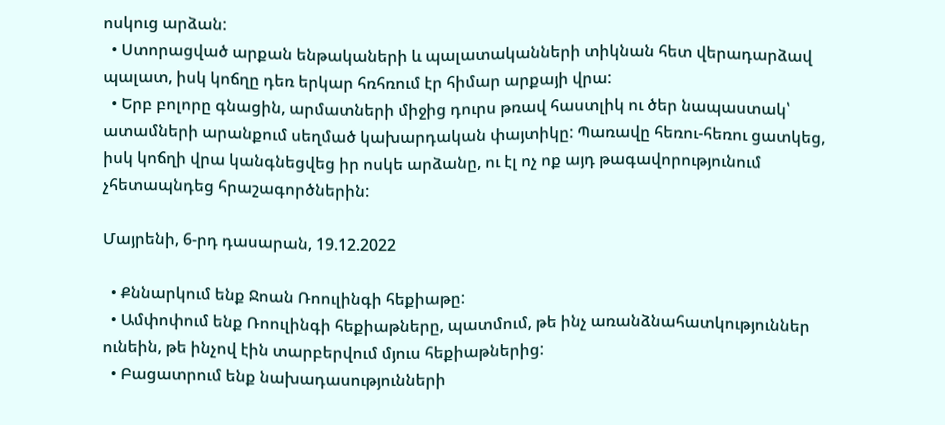ոսկուց արձան:
  • Ստորացված արքան ենթակաների և պալատականների տիկնան հետ վերադարձավ պալատ, իսկ կոճղը դեռ երկար հռհռում էր հիմար արքայի վրա:
  • Երբ բոլորը գնացին, արմատների միջից դուրս թռավ հաստլիկ ու ծեր նապաստակ՝ ատամների արանքում սեղմած կախարդական փայտիկը: Պառավը հեռու-հեռու ցատկեց, իսկ կոճղի վրա կանգնեցվեց իր ոսկե արձանը, ու էլ ոչ ոք այդ թագավորությունում չհետապնդեց հրաշագործներին:

Մայրենի, 6-րդ դասարան, 19.12.2022

  • Քննարկում ենք Ջոան Ռոուլինգի հեքիաթը:
  • Ամփոփում ենք Ռոուլինգի հեքիաթները, պատմում, թե ինչ առանձնահատկություններ ունեին, թե ինչով էին տարբերվում մյուս հեքիաթներից:
  • Բացատրում ենք նախադասությունների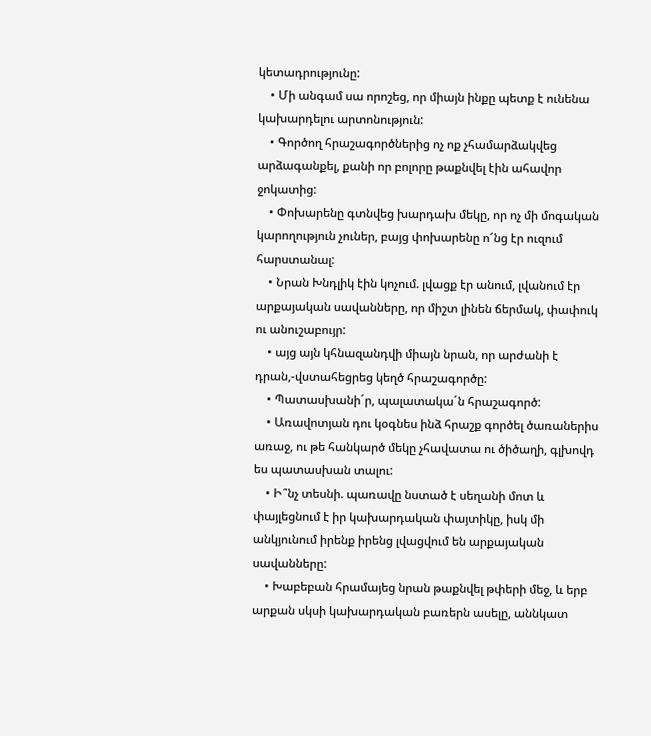կետադրությունը:
    • Մի անգամ սա որոշեց, որ միայն ինքը պետք է ունենա կախարդելու արտոնություն:
    • Գործող հրաշագործներից ոչ ոք չհամարձակվեց արձագանքել, քանի որ բոլորը թաքնվել էին ահավոր ջոկատից:
    • Փոխարենը գտնվեց խարդախ մեկը, որ ոչ մի մոգական կարողություն չուներ, բայց փոխարենը ո՜նց էր ուզում հարստանալ:
    • Նրան Խնդլիկ էին կոչում. լվացք էր անում, լվանում էր արքայական սավանները, որ միշտ լինեն ճերմակ, փափուկ ու անուշաբույր:
    • այց այն կհնազանդվի միայն նրան, որ արժանի է դրան,-վստահեցրեց կեղծ հրաշագործը:
    • Պատասխանի´ր, պալատակա´ն հրաշագործ:
    • Առավոտյան դու կօգնես ինձ հրաշք գործել ծառաներիս առաջ, ու թե հանկարծ մեկը չհավատա ու ծիծաղի, գլխովդ ես պատասխան տալու:
    • Ի՞նչ տեսնի. պառավը նստած է սեղանի մոտ և փայլեցնում է իր կախարդական փայտիկը, իսկ մի անկյունում իրենք իրենց լվացվում են արքայական սավանները:
    • Խաբեբան հրամայեց նրան թաքնվել թփերի մեջ, և երբ արքան սկսի կախարդական բառերն ասելը, աննկատ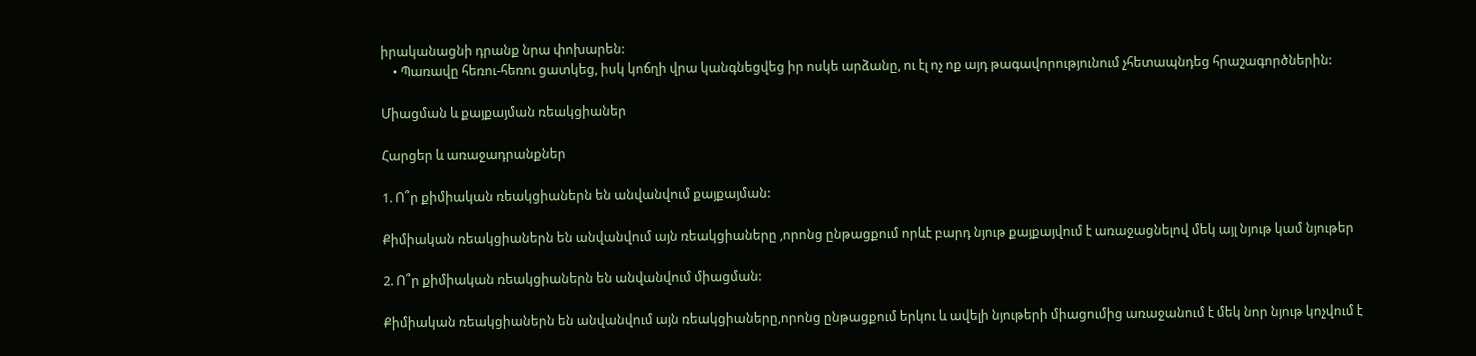իրականացնի դրանք նրա փոխարեն:
    • Պառավը հեռու-հեռու ցատկեց, իսկ կոճղի վրա կանգնեցվեց իր ոսկե արձանը, ու էլ ոչ ոք այդ թագավորությունում չհետապնդեց հրաշագործներին:

Միացման և քայքայման ռեակցիաներ

Հարցեր և առաջադրանքներ

1. Ո՞ր քիմիական ռեակցիաներն են անվանվում քայքայման:

Քիմիական ռեակցիաներն են անվանվում այն ռեակցիաները ,որոնց ընթացքում որևէ բարդ նյութ քայքայվում է առաջացնելով մեկ այլ նյութ կամ նյութեր

2. Ո՞ր քիմիական ռեակցիաներն են անվանվում միացման:

Քիմիական ռեակցիաներն են անվանվում այն ռեակցիաները,որոնց ընթացքում երկու և ավելի նյութերի միացումից առաջանում է մեկ նոր նյութ կոչվում է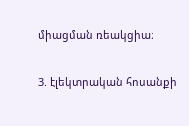միացման ռեակցիա։

3. էլեկտրական հոսանքի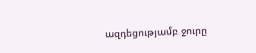ազդեցությամբ ջուրը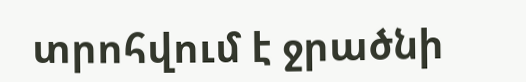տրոհվում է ջրածնի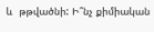և  թթվածնի: Ի՞նչ քիմիական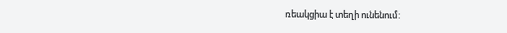ռեակցիա է տեղի ունենում: